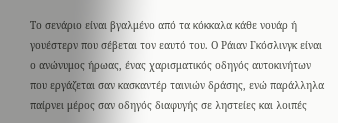Το σενάριο είναι βγαλμένο από τα κόκκαλα κάθε νουάρ ή γουέστερν που σέβεται τον εαυτό του. Ο Ράιαν Γκόσλινγκ είναι ο ανώνυμος ήρωας, ένας χαρισματικός οδηγός αυτοκινήτων που εργάζεται σαν κασκαντέρ ταινιών δράσης, ενώ παράλληλα παίρνει μέρος σαν οδηγός διαφυγής σε ληστείες και λοιπές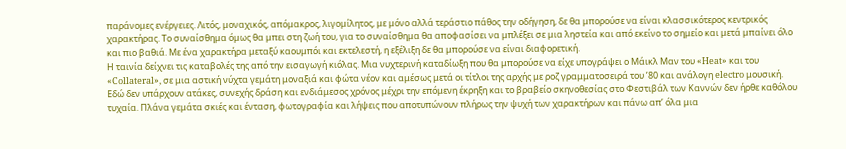παράνομες ενέργειες. Λιτός, μοναχικός, απόμακρος, λιγομίλητος, με μόνο αλλά τεράστιο πάθος την οδήγηση, δε θα μπορούσε να είναι κλασσικότερος κεντρικός χαρακτήρας. Το συναίσθημα όμως θα μπει στη ζωή του, για το συναίσθημα θα αποφασίσει να μπλέξει σε μια ληστεία και από εκείνο το σημείο και μετά μπαίνει όλο και πιο βαθιά. Με ένα χαρακτήρα μεταξύ καουμπόι και εκτελεστή, η εξέλιξη δε θα μπορούσε να είναι διαφορετική.
Η ταινία δείχνει τις καταβολές της από την εισαγωγή κιόλας. Μια νυχτερινή καταδίωξη που θα μπορούσε να είχε υπογράψει ο Μάικλ Μαν του «Heat» και του «Collateral», σε μια αστική νύχτα γεμάτη μοναξιά και φώτα νέον και αμέσως μετά οι τίτλοι της αρχής με ροζ γραμματοσειρά του ’80 και ανάλογη electro μουσική. Εδώ δεν υπάρχουν ατάκες, συνεχής δράση και ενδιάμεσος χρόνος μέχρι την επόμενη έκρηξη και το βραβείο σκηνοθεσίας στο Φεστιβάλ των Καννών δεν ήρθε καθόλου τυχαία. Πλάνα γεμάτα σκιές και ένταση, φωτογραφία και λήψεις που αποτυπώνουν πλήρως την ψυχή των χαρακτήρων και πάνω απ’ όλα μια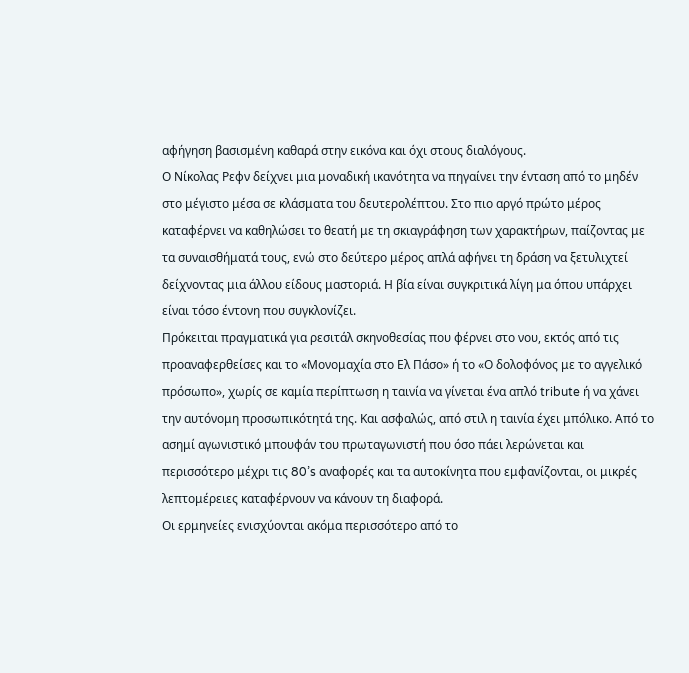αφήγηση βασισμένη καθαρά στην εικόνα και όχι στους διαλόγους.
Ο Νίκολας Ρεφν δείχνει μια μοναδική ικανότητα να πηγαίνει την ένταση από το μηδέν στο μέγιστο μέσα σε κλάσματα του δευτερολέπτου. Στο πιο αργό πρώτο μέρος καταφέρνει να καθηλώσει το θεατή με τη σκιαγράφηση των χαρακτήρων, παίζοντας με τα συναισθήματά τους, ενώ στο δεύτερο μέρος απλά αφήνει τη δράση να ξετυλιχτεί δείχνοντας μια άλλου είδους μαστοριά. Η βία είναι συγκριτικά λίγη μα όπου υπάρχει είναι τόσο έντονη που συγκλονίζει.
Πρόκειται πραγματικά για ρεσιτάλ σκηνοθεσίας που φέρνει στο νου, εκτός από τις προαναφερθείσες και το «Μονομαχία στο Ελ Πάσο» ή το «Ο δολοφόνος με το αγγελικό πρόσωπο», χωρίς σε καμία περίπτωση η ταινία να γίνεται ένα απλό tribute ή να χάνει την αυτόνομη προσωπικότητά της. Και ασφαλώς, από στιλ η ταινία έχει μπόλικο. Από το ασημί αγωνιστικό μπουφάν του πρωταγωνιστή που όσο πάει λερώνεται και περισσότερο μέχρι τις 80’s αναφορές και τα αυτοκίνητα που εμφανίζονται, οι μικρές λεπτομέρειες καταφέρνουν να κάνουν τη διαφορά.
Οι ερμηνείες ενισχύονται ακόμα περισσότερο από το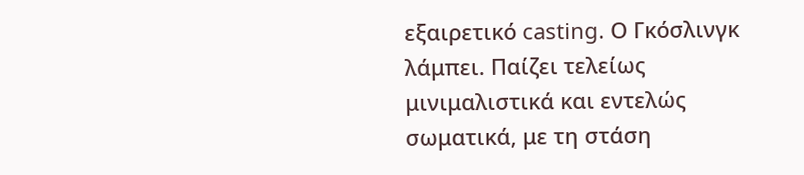εξαιρετικό casting. Ο Γκόσλινγκ λάμπει. Παίζει τελείως μινιμαλιστικά και εντελώς σωματικά, με τη στάση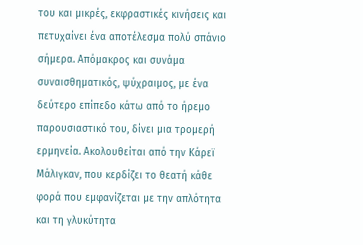του και μικρές, εκφραστικές κινήσεις και πετυχαίνει ένα αποτέλεσμα πολύ σπάνιο σήμερα. Απόμακρος και συνάμα συναισθηματικός, ψύχραιμος, με ένα δεύτερο επίπεδο κάτω από το ήρεμο παρουσιαστικό του, δίνει μια τρομερή ερμηνεία. Ακολουθείται από την Κάρεϊ Μάλιγκαν, που κερδίζει το θεατή κάθε φορά που εμφανίζεται με την απλότητα και τη γλυκύτητα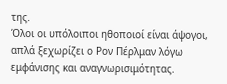της.
Όλοι οι υπόλοιποι ηθοποιοί είναι άψογοι, απλά ξεχωρίζει ο Ρον Πέρλμαν λόγω εμφάνισης και αναγνωρισιμότητας.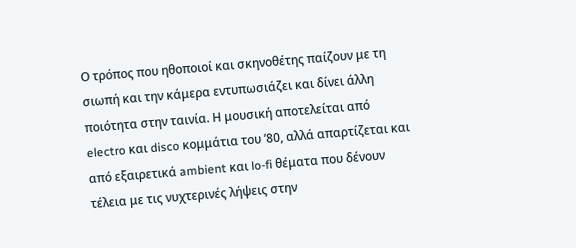Ο τρόπος που ηθοποιοί και σκηνοθέτης παίζουν με τη σιωπή και την κάμερα εντυπωσιάζει και δίνει άλλη ποιότητα στην ταινία. Η μουσική αποτελείται από electro και disco κομμάτια του ’80, αλλά απαρτίζεται και από εξαιρετικά ambient και lo-fi θέματα που δένουν τέλεια με τις νυχτερινές λήψεις στην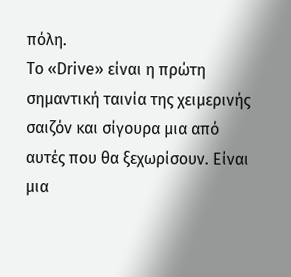πόλη.
Το «Drive» είναι η πρώτη σημαντική ταινία της χειμερινής σαιζόν και σίγουρα μια από αυτές που θα ξεχωρίσουν. Είναι μια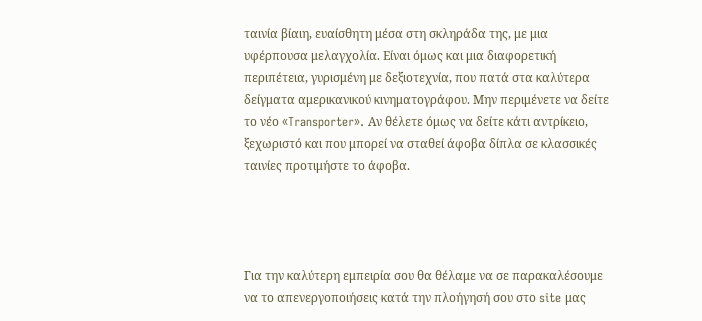ταινία βίαιη, ευαίσθητη μέσα στη σκληράδα της, με μια υφέρπουσα μελαγχολία. Είναι όμως και μια διαφορετική περιπέτεια, γυρισμένη με δεξιοτεχνία, που πατά στα καλύτερα δείγματα αμερικανικού κινηματογράφου. Μην περιμένετε να δείτε το νέο «Transporter». Αν θέλετε όμως να δείτε κάτι αντρίκειο, ξεχωριστό και που μπορεί να σταθεί άφοβα δίπλα σε κλασσικές ταινίες προτιμήστε το άφοβα.




Για την καλύτερη εμπειρία σου θα θέλαμε να σε παρακαλέσουμε να το απενεργοποιήσεις κατά την πλοήγησή σου στο site μας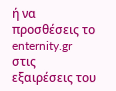ή να προσθέσεις το enternity.gr στις εξαιρέσεις του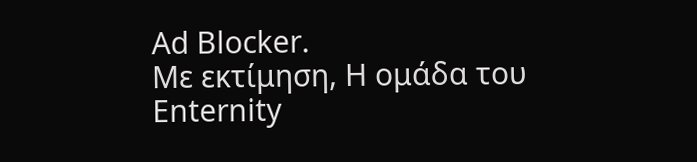Ad Blocker.
Με εκτίμηση, Η ομάδα του Enternity